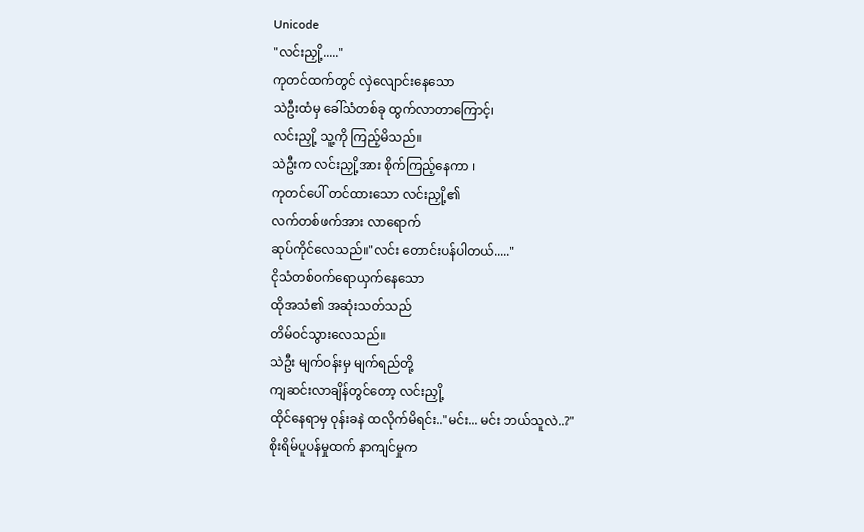Unicode
"လင်းညှို့....."
ကုတင်ထက်တွင် လှဲလျောင်းနေသော
သဲဦးထံမှ ခေါ်သံတစ်ခု ထွက်လာတာကြောင့်၊
လင်းညှို့ သူ့ကို ကြည့်မိသည်။
သဲဦးက လင်းညှို့အား စိုက်ကြည့်နေကာ ၊
ကုတင်ပေါ် တင်ထားသော လင်းညှို့၏
လက်တစ်ဖက်အား လာရောက်
ဆုပ်ကိုင်လေသည်။"လင်း တောင်းပန်ပါတယ်....."
ငိုသံတစ်ဝက်ရောယှက်နေသော
ထိုအသံ၏ အဆုံးသတ်သည်
တိမ်ဝင်သွားလေသည်။
သဲဦး မျက်ဝန်းမှ မျက်ရည်တို့
ကျဆင်းလာချိန်တွင်တော့ လင်းညှို့
ထိုင်နေရာမှ ဝုန်းခနဲ ထလိုက်မိရင်း.."မင်း... မင်း ဘယ်သူလဲ..?"
စိုးရိမ်ပူပန်မှုထက် နာကျင်မှုက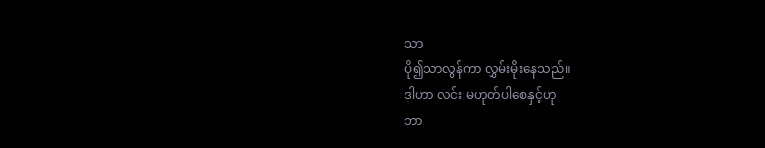သာ
ပို၍သာလွန်ကာ လွှမ်းမိုးနေသည်။
ဒါဟာ လင်း မဟုတ်ပါစေနှင့်ဟု
ဘာ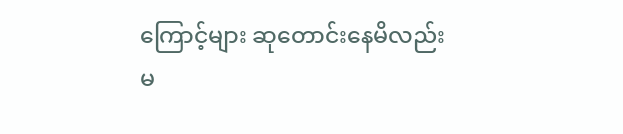ကြောင့်များ ဆုတောင်းနေမိလည်း
မ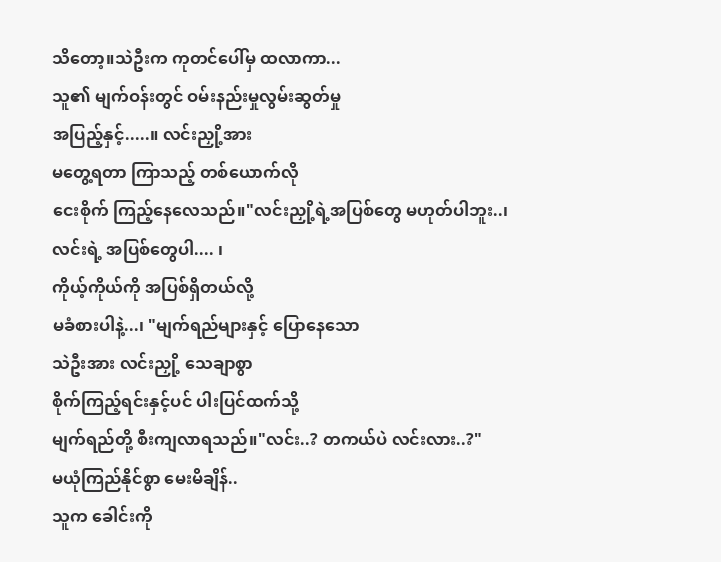သိတော့။သဲဦးက ကုတင်ပေါ်မှ ထလာကာ...
သူ၏ မျက်ဝန်းတွင် ဝမ်းနည်းမှုလွမ်းဆွတ်မှု
အပြည့်နှင့်.....။ လင်းညှို့အား
မတွေ့ရတာ ကြာသည့် တစ်ယောက်လို
ငေးစိုက် ကြည့်နေလေသည်။"လင်းညှို့ရဲ့အပြစ်တွေ မဟုတ်ပါဘူး..၊
လင်းရဲ့ အပြစ်တွေပါ.... ၊
ကိုယ့်ကိုယ်ကို အပြစ်ရှိတယ်လို့
မခံစားပါနဲ့...၊ "မျက်ရည်များနှင့် ပြောနေသော
သဲဦးအား လင်းညှို့ သေချာစွာ
စိုက်ကြည့်ရင်းနှင့်ပင် ပါးပြင်ထက်သို့
မျက်ရည်တို့ စီးကျလာရသည်။"လင်း..? တကယ်ပဲ လင်းလား..?"
မယုံကြည်နိုင်စွာ မေးမိချိန်..
သူက ခေါင်းကို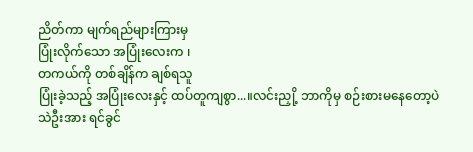ညိတ်ကာ မျက်ရည်များကြားမှ
ပြုံးလိုက်သော အပြုံးလေးက ၊
တကယ်ကို တစ်ချိန်က ချစ်ရသူ
ပြုံးခဲ့သည့် အပြုံးလေးနှင့် ထပ်တူကျစွာ...။လင်းညှို့ ဘာကိုမှ စဉ်းစားမနေတော့ပဲ
သဲဦးအား ရင်ခွင်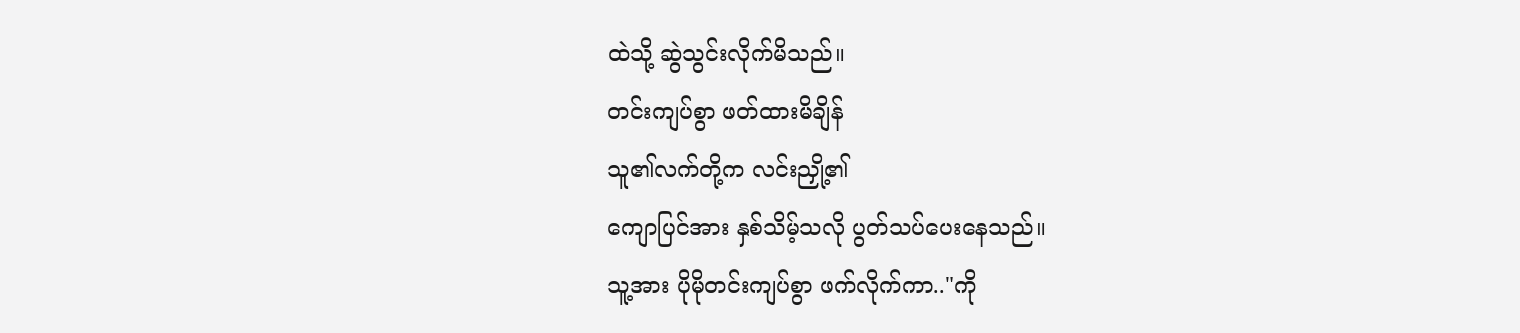ထဲသို့ ဆွဲသွင်းလိုက်မိသည်။
တင်းကျပ်စွာ ဖတ်ထားမိချိန်
သူ၏လက်တို့က လင်းညှို့၏
ကျောပြင်အား နှစ်သိမ့်သလို ပွတ်သပ်ပေးနေသည်။
သူ့အား ပိုမိုတင်းကျပ်စွာ ဖက်လိုက်ကာ.."ကို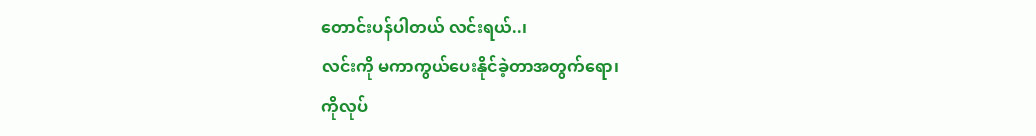တောင်းပန်ပါတယ် လင်းရယ်..၊
လင်းကို မကာကွယ်ပေးနိုင်ခဲ့တာအတွက်ရော၊
ကိုလုပ်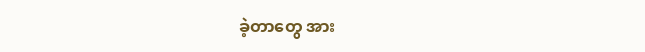ခဲ့တာတွေ အား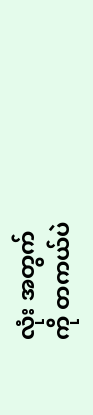လုံး အတွက်
ကို တကယ်ပဲ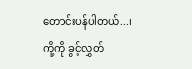တောင်းပန်ပါတယ်...၊
ကို့ကို ခွင့်လွှတ်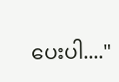ပေးပါ...."